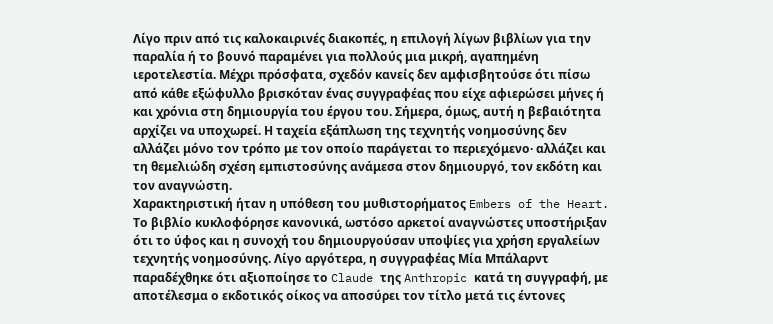Λίγο πριν από τις καλοκαιρινές διακοπές, η επιλογή λίγων βιβλίων για την παραλία ή το βουνό παραμένει για πολλούς μια μικρή, αγαπημένη ιεροτελεστία. Μέχρι πρόσφατα, σχεδόν κανείς δεν αμφισβητούσε ότι πίσω από κάθε εξώφυλλο βρισκόταν ένας συγγραφέας που είχε αφιερώσει μήνες ή και χρόνια στη δημιουργία του έργου του. Σήμερα, όμως, αυτή η βεβαιότητα αρχίζει να υποχωρεί. Η ταχεία εξάπλωση της τεχνητής νοημοσύνης δεν αλλάζει μόνο τον τρόπο με τον οποίο παράγεται το περιεχόμενο· αλλάζει και τη θεμελιώδη σχέση εμπιστοσύνης ανάμεσα στον δημιουργό, τον εκδότη και τον αναγνώστη.
Χαρακτηριστική ήταν η υπόθεση του μυθιστορήματος Embers of the Heart. Το βιβλίο κυκλοφόρησε κανονικά, ωστόσο αρκετοί αναγνώστες υποστήριξαν ότι το ύφος και η συνοχή του δημιουργούσαν υποψίες για χρήση εργαλείων τεχνητής νοημοσύνης. Λίγο αργότερα, η συγγραφέας Μία Μπάλαρντ παραδέχθηκε ότι αξιοποίησε το Claude της Anthropic κατά τη συγγραφή, με αποτέλεσμα ο εκδοτικός οίκος να αποσύρει τον τίτλο μετά τις έντονες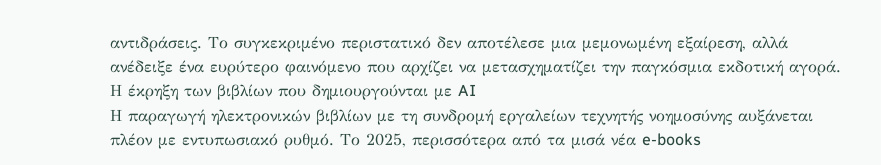αντιδράσεις. Το συγκεκριμένο περιστατικό δεν αποτέλεσε μια μεμονωμένη εξαίρεση, αλλά ανέδειξε ένα ευρύτερο φαινόμενο που αρχίζει να μετασχηματίζει την παγκόσμια εκδοτική αγορά.
Η έκρηξη των βιβλίων που δημιουργούνται με AI
Η παραγωγή ηλεκτρονικών βιβλίων με τη συνδρομή εργαλείων τεχνητής νοημοσύνης αυξάνεται πλέον με εντυπωσιακό ρυθμό. Το 2025, περισσότερα από τα μισά νέα e-books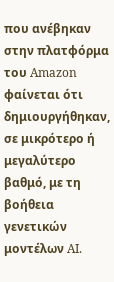που ανέβηκαν στην πλατφόρμα του Amazon φαίνεται ότι δημιουργήθηκαν, σε μικρότερο ή μεγαλύτερο βαθμό, με τη βοήθεια γενετικών μοντέλων AI.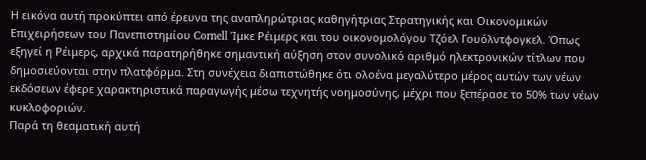Η εικόνα αυτή προκύπτει από έρευνα της αναπληρώτριας καθηγήτριας Στρατηγικής και Οικονομικών Επιχειρήσεων του Πανεπιστημίου Cornell Ίμκε Ρέιμερς και του οικονομολόγου Τζόελ Γουόλντφογκελ. Όπως εξηγεί η Ρέιμερς, αρχικά παρατηρήθηκε σημαντική αύξηση στον συνολικό αριθμό ηλεκτρονικών τίτλων που δημοσιεύονται στην πλατφόρμα. Στη συνέχεια διαπιστώθηκε ότι ολοένα μεγαλύτερο μέρος αυτών των νέων εκδόσεων έφερε χαρακτηριστικά παραγωγής μέσω τεχνητής νοημοσύνης, μέχρι που ξεπέρασε το 50% των νέων κυκλοφοριών.
Παρά τη θεαματική αυτή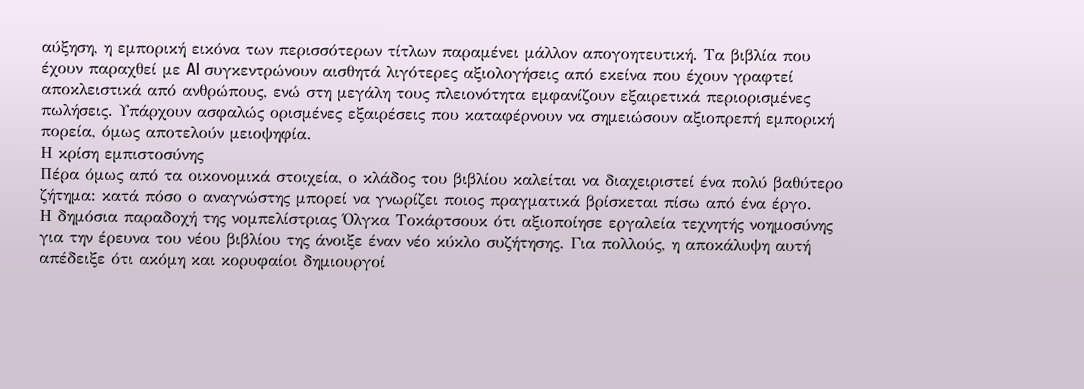αύξηση, η εμπορική εικόνα των περισσότερων τίτλων παραμένει μάλλον απογοητευτική. Τα βιβλία που έχουν παραχθεί με AI συγκεντρώνουν αισθητά λιγότερες αξιολογήσεις από εκείνα που έχουν γραφτεί αποκλειστικά από ανθρώπους, ενώ στη μεγάλη τους πλειονότητα εμφανίζουν εξαιρετικά περιορισμένες πωλήσεις. Υπάρχουν ασφαλώς ορισμένες εξαιρέσεις που καταφέρνουν να σημειώσουν αξιοπρεπή εμπορική πορεία, όμως αποτελούν μειοψηφία.
Η κρίση εμπιστοσύνης
Πέρα όμως από τα οικονομικά στοιχεία, ο κλάδος του βιβλίου καλείται να διαχειριστεί ένα πολύ βαθύτερο ζήτημα: κατά πόσο ο αναγνώστης μπορεί να γνωρίζει ποιος πραγματικά βρίσκεται πίσω από ένα έργο.
Η δημόσια παραδοχή της νομπελίστριας Όλγκα Τοκάρτσουκ ότι αξιοποίησε εργαλεία τεχνητής νοημοσύνης για την έρευνα του νέου βιβλίου της άνοιξε έναν νέο κύκλο συζήτησης. Για πολλούς, η αποκάλυψη αυτή απέδειξε ότι ακόμη και κορυφαίοι δημιουργοί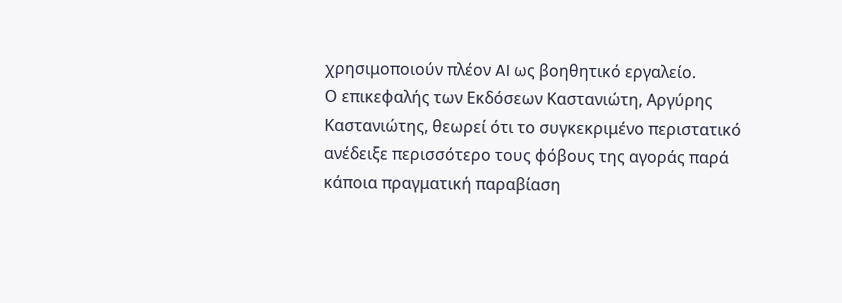χρησιμοποιούν πλέον AI ως βοηθητικό εργαλείο.
Ο επικεφαλής των Εκδόσεων Καστανιώτη, Αργύρης Καστανιώτης, θεωρεί ότι το συγκεκριμένο περιστατικό ανέδειξε περισσότερο τους φόβους της αγοράς παρά κάποια πραγματική παραβίαση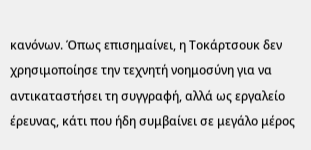κανόνων. Όπως επισημαίνει, η Τοκάρτσουκ δεν χρησιμοποίησε την τεχνητή νοημοσύνη για να αντικαταστήσει τη συγγραφή, αλλά ως εργαλείο έρευνας, κάτι που ήδη συμβαίνει σε μεγάλο μέρος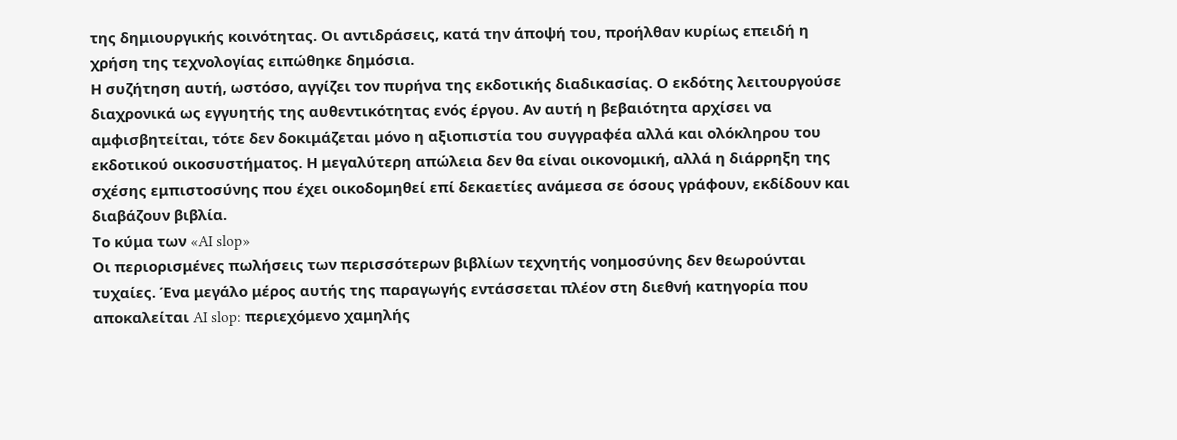της δημιουργικής κοινότητας. Οι αντιδράσεις, κατά την άποψή του, προήλθαν κυρίως επειδή η χρήση της τεχνολογίας ειπώθηκε δημόσια.
Η συζήτηση αυτή, ωστόσο, αγγίζει τον πυρήνα της εκδοτικής διαδικασίας. Ο εκδότης λειτουργούσε διαχρονικά ως εγγυητής της αυθεντικότητας ενός έργου. Αν αυτή η βεβαιότητα αρχίσει να αμφισβητείται, τότε δεν δοκιμάζεται μόνο η αξιοπιστία του συγγραφέα αλλά και ολόκληρου του εκδοτικού οικοσυστήματος. Η μεγαλύτερη απώλεια δεν θα είναι οικονομική, αλλά η διάρρηξη της σχέσης εμπιστοσύνης που έχει οικοδομηθεί επί δεκαετίες ανάμεσα σε όσους γράφουν, εκδίδουν και διαβάζουν βιβλία.
Το κύμα των «AI slop»
Οι περιορισμένες πωλήσεις των περισσότερων βιβλίων τεχνητής νοημοσύνης δεν θεωρούνται τυχαίες. Ένα μεγάλο μέρος αυτής της παραγωγής εντάσσεται πλέον στη διεθνή κατηγορία που αποκαλείται AI slop: περιεχόμενο χαμηλής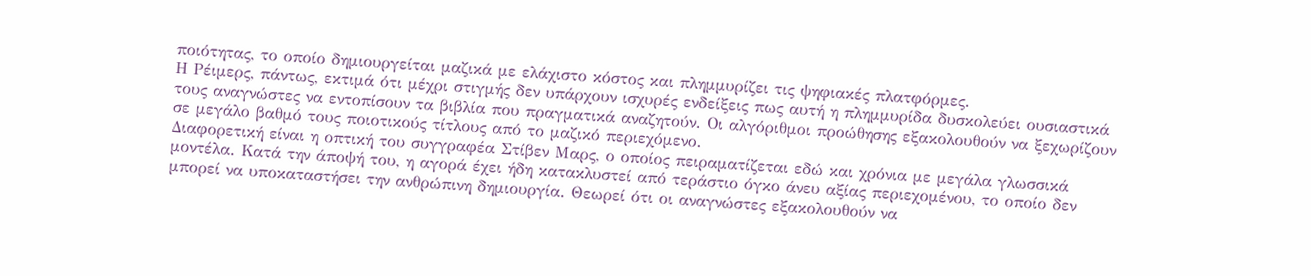ποιότητας, το οποίο δημιουργείται μαζικά με ελάχιστο κόστος και πλημμυρίζει τις ψηφιακές πλατφόρμες.
Η Ρέιμερς, πάντως, εκτιμά ότι μέχρι στιγμής δεν υπάρχουν ισχυρές ενδείξεις πως αυτή η πλημμυρίδα δυσκολεύει ουσιαστικά τους αναγνώστες να εντοπίσουν τα βιβλία που πραγματικά αναζητούν. Οι αλγόριθμοι προώθησης εξακολουθούν να ξεχωρίζουν σε μεγάλο βαθμό τους ποιοτικούς τίτλους από το μαζικό περιεχόμενο.
Διαφορετική είναι η οπτική του συγγραφέα Στίβεν Μαρς, ο οποίος πειραματίζεται εδώ και χρόνια με μεγάλα γλωσσικά μοντέλα. Κατά την άποψή του, η αγορά έχει ήδη κατακλυστεί από τεράστιο όγκο άνευ αξίας περιεχομένου, το οποίο δεν μπορεί να υποκαταστήσει την ανθρώπινη δημιουργία. Θεωρεί ότι οι αναγνώστες εξακολουθούν να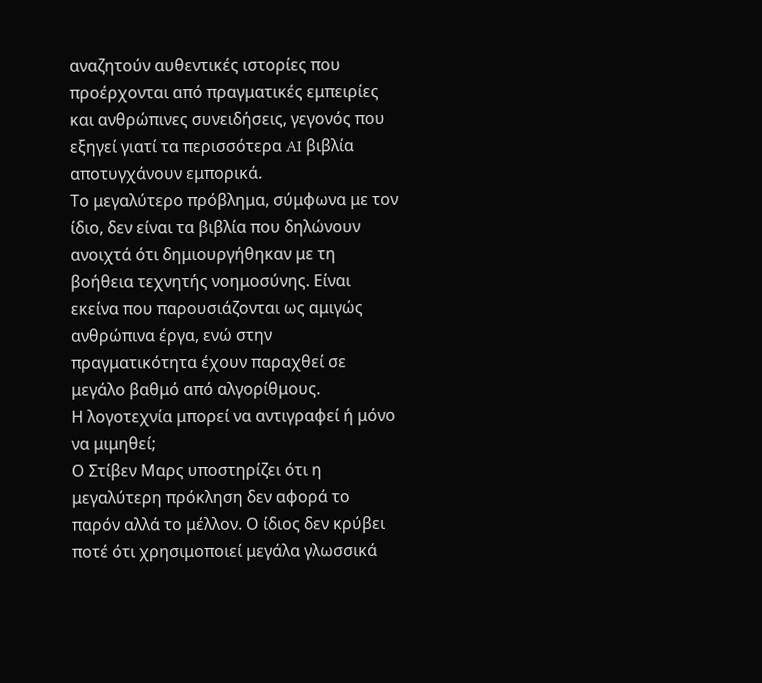αναζητούν αυθεντικές ιστορίες που προέρχονται από πραγματικές εμπειρίες και ανθρώπινες συνειδήσεις, γεγονός που εξηγεί γιατί τα περισσότερα AI βιβλία αποτυγχάνουν εμπορικά.
Το μεγαλύτερο πρόβλημα, σύμφωνα με τον ίδιο, δεν είναι τα βιβλία που δηλώνουν ανοιχτά ότι δημιουργήθηκαν με τη βοήθεια τεχνητής νοημοσύνης. Είναι εκείνα που παρουσιάζονται ως αμιγώς ανθρώπινα έργα, ενώ στην πραγματικότητα έχουν παραχθεί σε μεγάλο βαθμό από αλγορίθμους.
Η λογοτεχνία μπορεί να αντιγραφεί ή μόνο να μιμηθεί;
Ο Στίβεν Μαρς υποστηρίζει ότι η μεγαλύτερη πρόκληση δεν αφορά το παρόν αλλά το μέλλον. Ο ίδιος δεν κρύβει ποτέ ότι χρησιμοποιεί μεγάλα γλωσσικά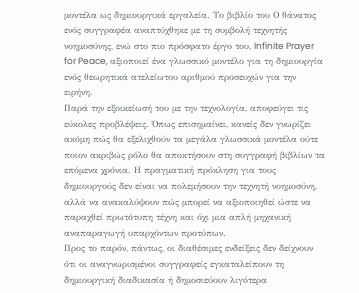μοντέλα ως δημιουργικά εργαλεία. Το βιβλίο του Ο θάνατος ενός συγγραφέα αναπτύχθηκε με τη συμβολή τεχνητής νοημοσύνης, ενώ στο πιο πρόσφατο έργο του, Infinite Prayer for Peace, αξιοποιεί ένα γλωσσικό μοντέλο για τη δημιουργία ενός θεωρητικά ατελείωτου αριθμού προσευχών για την ειρήνη.
Παρά την εξοικείωσή του με την τεχνολογία, αποφεύγει τις εύκολες προβλέψεις. Όπως επισημαίνει, κανείς δεν γνωρίζει ακόμη πώς θα εξελιχθούν τα μεγάλα γλωσσικά μοντέλα ούτε ποιον ακριβώς ρόλο θα αποκτήσουν στη συγγραφή βιβλίων τα επόμενα χρόνια. Η πραγματική πρόκληση για τους δημιουργούς δεν είναι να πολεμήσουν την τεχνητή νοημοσύνη, αλλά να ανακαλύψουν πώς μπορεί να αξιοποιηθεί ώστε να παραχθεί πρωτότυπη τέχνη και όχι μια απλή μηχανική αναπαραγωγή υπαρχόντων προτύπων.
Προς το παρόν, πάντως, οι διαθέσιμες ενδείξεις δεν δείχνουν ότι οι αναγνωρισμένοι συγγραφείς εγκαταλείπουν τη δημιουργική διαδικασία ή δημοσιεύουν λιγότερα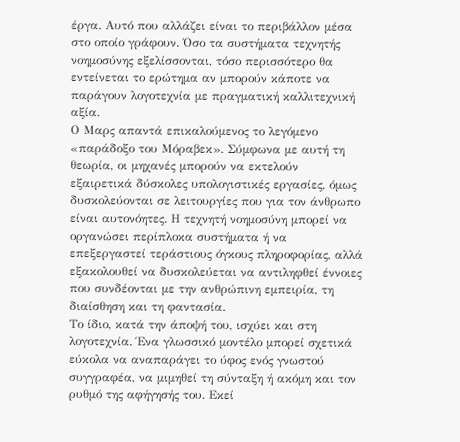έργα. Αυτό που αλλάζει είναι το περιβάλλον μέσα στο οποίο γράφουν. Όσο τα συστήματα τεχνητής νοημοσύνης εξελίσσονται, τόσο περισσότερο θα εντείνεται το ερώτημα αν μπορούν κάποτε να παράγουν λογοτεχνία με πραγματική καλλιτεχνική αξία.
Ο Μαρς απαντά επικαλούμενος το λεγόμενο «παράδοξο του Μόραβεκ». Σύμφωνα με αυτή τη θεωρία, οι μηχανές μπορούν να εκτελούν εξαιρετικά δύσκολες υπολογιστικές εργασίες, όμως δυσκολεύονται σε λειτουργίες που για τον άνθρωπο είναι αυτονόητες. Η τεχνητή νοημοσύνη μπορεί να οργανώσει περίπλοκα συστήματα ή να επεξεργαστεί τεράστιους όγκους πληροφορίας, αλλά εξακολουθεί να δυσκολεύεται να αντιληφθεί έννοιες που συνδέονται με την ανθρώπινη εμπειρία, τη διαίσθηση και τη φαντασία.
Το ίδιο, κατά την άποψή του, ισχύει και στη λογοτεχνία. Ένα γλωσσικό μοντέλο μπορεί σχετικά εύκολα να αναπαράγει το ύφος ενός γνωστού συγγραφέα, να μιμηθεί τη σύνταξη ή ακόμη και τον ρυθμό της αφήγησής του. Εκεί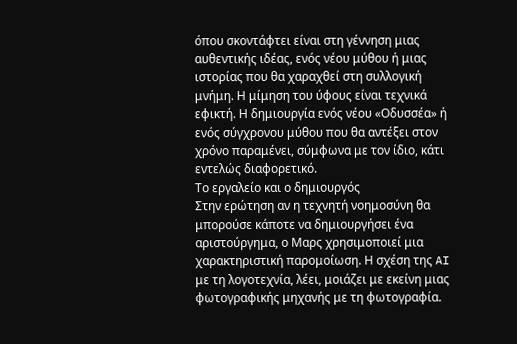όπου σκοντάφτει είναι στη γέννηση μιας αυθεντικής ιδέας, ενός νέου μύθου ή μιας ιστορίας που θα χαραχθεί στη συλλογική μνήμη. Η μίμηση του ύφους είναι τεχνικά εφικτή. Η δημιουργία ενός νέου «Οδυσσέα» ή ενός σύγχρονου μύθου που θα αντέξει στον χρόνο παραμένει, σύμφωνα με τον ίδιο, κάτι εντελώς διαφορετικό.
Το εργαλείο και ο δημιουργός
Στην ερώτηση αν η τεχνητή νοημοσύνη θα μπορούσε κάποτε να δημιουργήσει ένα αριστούργημα, ο Μαρς χρησιμοποιεί μια χαρακτηριστική παρομοίωση. Η σχέση της AI με τη λογοτεχνία, λέει, μοιάζει με εκείνη μιας φωτογραφικής μηχανής με τη φωτογραφία.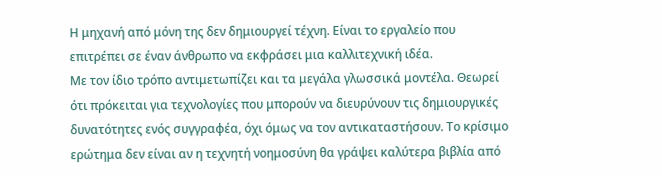Η μηχανή από μόνη της δεν δημιουργεί τέχνη. Είναι το εργαλείο που επιτρέπει σε έναν άνθρωπο να εκφράσει μια καλλιτεχνική ιδέα.
Με τον ίδιο τρόπο αντιμετωπίζει και τα μεγάλα γλωσσικά μοντέλα. Θεωρεί ότι πρόκειται για τεχνολογίες που μπορούν να διευρύνουν τις δημιουργικές δυνατότητες ενός συγγραφέα, όχι όμως να τον αντικαταστήσουν. Το κρίσιμο ερώτημα δεν είναι αν η τεχνητή νοημοσύνη θα γράψει καλύτερα βιβλία από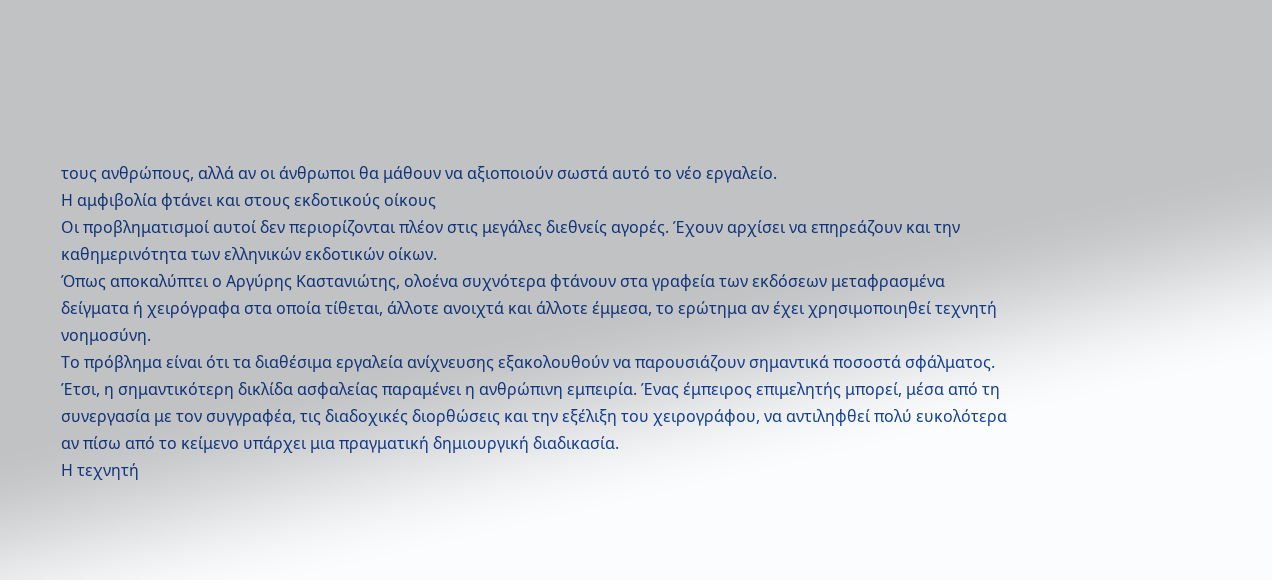τους ανθρώπους, αλλά αν οι άνθρωποι θα μάθουν να αξιοποιούν σωστά αυτό το νέο εργαλείο.
Η αμφιβολία φτάνει και στους εκδοτικούς οίκους
Οι προβληματισμοί αυτοί δεν περιορίζονται πλέον στις μεγάλες διεθνείς αγορές. Έχουν αρχίσει να επηρεάζουν και την καθημερινότητα των ελληνικών εκδοτικών οίκων.
Όπως αποκαλύπτει ο Αργύρης Καστανιώτης, ολοένα συχνότερα φτάνουν στα γραφεία των εκδόσεων μεταφρασμένα δείγματα ή χειρόγραφα στα οποία τίθεται, άλλοτε ανοιχτά και άλλοτε έμμεσα, το ερώτημα αν έχει χρησιμοποιηθεί τεχνητή νοημοσύνη.
Το πρόβλημα είναι ότι τα διαθέσιμα εργαλεία ανίχνευσης εξακολουθούν να παρουσιάζουν σημαντικά ποσοστά σφάλματος. Έτσι, η σημαντικότερη δικλίδα ασφαλείας παραμένει η ανθρώπινη εμπειρία. Ένας έμπειρος επιμελητής μπορεί, μέσα από τη συνεργασία με τον συγγραφέα, τις διαδοχικές διορθώσεις και την εξέλιξη του χειρογράφου, να αντιληφθεί πολύ ευκολότερα αν πίσω από το κείμενο υπάρχει μια πραγματική δημιουργική διαδικασία.
Η τεχνητή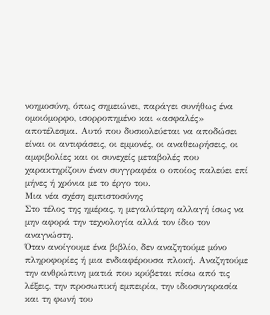νοημοσύνη, όπως σημειώνει, παράγει συνήθως ένα ομοιόμορφο, ισορροπημένο και «ασφαλές» αποτέλεσμα. Αυτό που δυσκολεύεται να αποδώσει είναι οι αντιφάσεις, οι εμμονές, οι αναθεωρήσεις, οι αμφιβολίες και οι συνεχείς μεταβολές που χαρακτηρίζουν έναν συγγραφέα ο οποίος παλεύει επί μήνες ή χρόνια με το έργο του.
Μια νέα σχέση εμπιστοσύνης
Στο τέλος της ημέρας, η μεγαλύτερη αλλαγή ίσως να μην αφορά την τεχνολογία αλλά τον ίδιο τον αναγνώστη.
Όταν ανοίγουμε ένα βιβλίο, δεν αναζητούμε μόνο πληροφορίες ή μια ενδιαφέρουσα πλοκή. Αναζητούμε την ανθρώπινη ματιά που κρύβεται πίσω από τις λέξεις, την προσωπική εμπειρία, την ιδιοσυγκρασία και τη φωνή του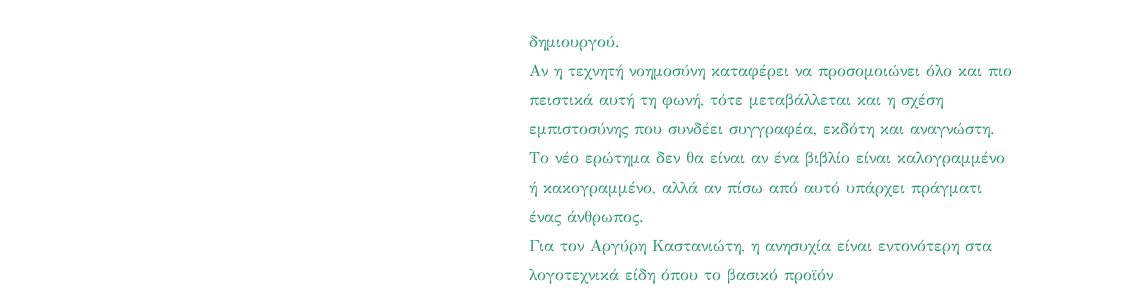δημιουργού.
Αν η τεχνητή νοημοσύνη καταφέρει να προσομοιώνει όλο και πιο πειστικά αυτή τη φωνή, τότε μεταβάλλεται και η σχέση εμπιστοσύνης που συνδέει συγγραφέα, εκδότη και αναγνώστη. Το νέο ερώτημα δεν θα είναι αν ένα βιβλίο είναι καλογραμμένο ή κακογραμμένο, αλλά αν πίσω από αυτό υπάρχει πράγματι ένας άνθρωπος.
Για τον Αργύρη Καστανιώτη, η ανησυχία είναι εντονότερη στα λογοτεχνικά είδη όπου το βασικό προϊόν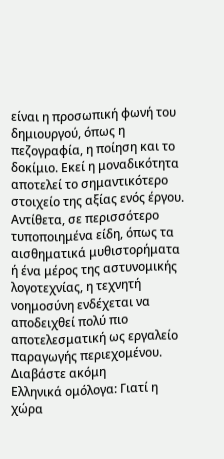είναι η προσωπική φωνή του δημιουργού, όπως η πεζογραφία, η ποίηση και το δοκίμιο. Εκεί η μοναδικότητα αποτελεί το σημαντικότερο στοιχείο της αξίας ενός έργου. Αντίθετα, σε περισσότερο τυποποιημένα είδη, όπως τα αισθηματικά μυθιστορήματα ή ένα μέρος της αστυνομικής λογοτεχνίας, η τεχνητή νοημοσύνη ενδέχεται να αποδειχθεί πολύ πιο αποτελεσματική ως εργαλείο παραγωγής περιεχομένου.
Διαβάστε ακόμη
Ελληνικά ομόλογα: Γιατί η χώρα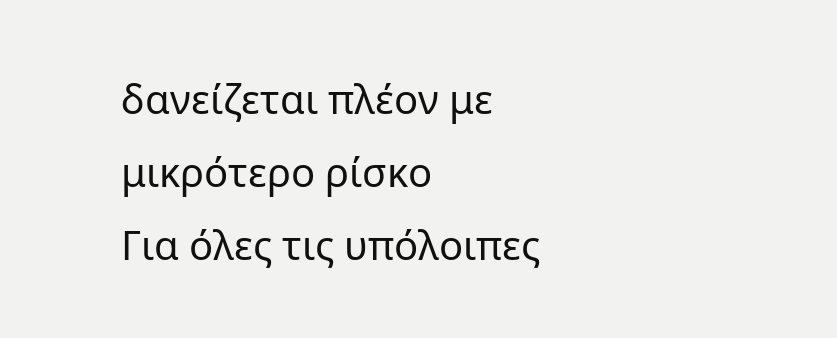δανείζεται πλέον με μικρότερο ρίσκο
Για όλες τις υπόλοιπες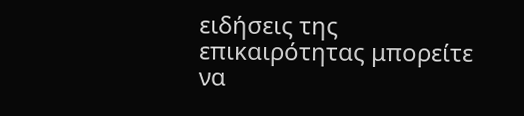ειδήσεις της επικαιρότητας μπορείτε να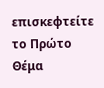επισκεφτείτε το Πρώτο Θέμα